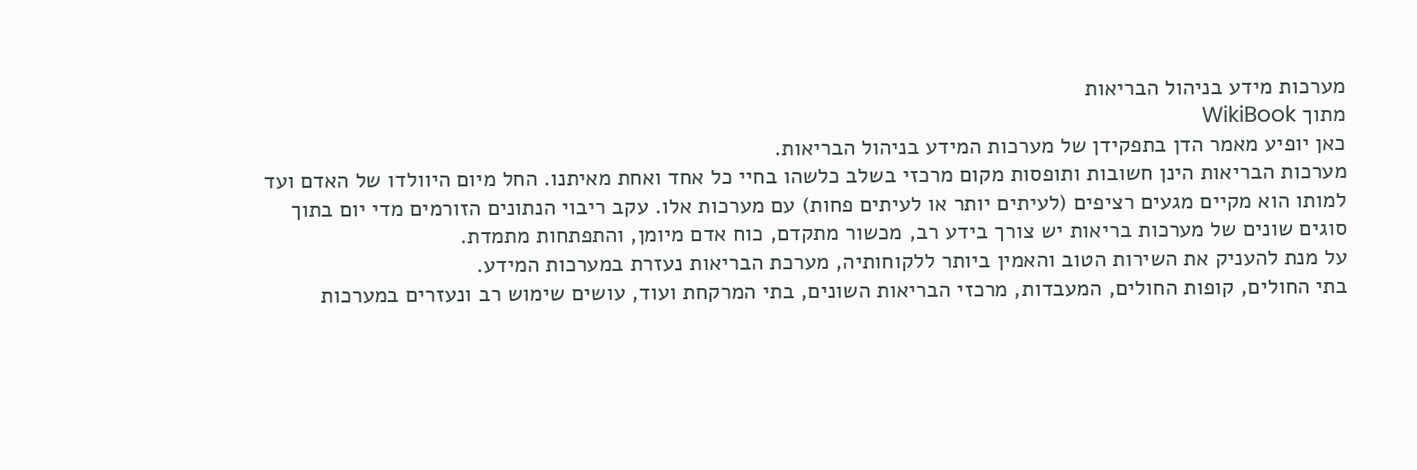מערכות מידע בניהול הבריאות
מתוך WikiBook
כאן יופיע מאמר הדן בתפקידן של מערכות המידע בניהול הבריאות.
מערכות הבריאות הינן חשובות ותופסות מקום מרכזי בשלב כלשהו בחיי כל אחד ואחת מאיתנו. החל מיום היוולדו של האדם ועד למותו הוא מקיים מגעים רציפים (לעיתים יותר או לעיתים פחות) עם מערכות אלו. עקב ריבוי הנתונים הזורמים מדי יום בתוך סוגים שונים של מערכות בריאות יש צורך בידע רב, מכשור מתקדם, כוח אדם מיומן, והתפתחות מתמדת.
על מנת להעניק את השירות הטוב והאמין ביותר ללקוחותיה, מערכת הבריאות נעזרת במערכות המידע.
בתי החולים, קופות החולים, המעבדות, מרכזי הבריאות השונים, בתי המרקחת ועוד, עושים שימוש רב ונעזרים במערכות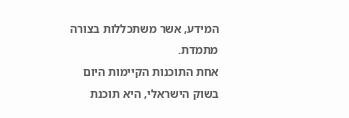המידע, אשר משתכללות בצורה מתמדת.
אחת התוכנות הקיימות היום בשוק הישראלי, היא תוכנת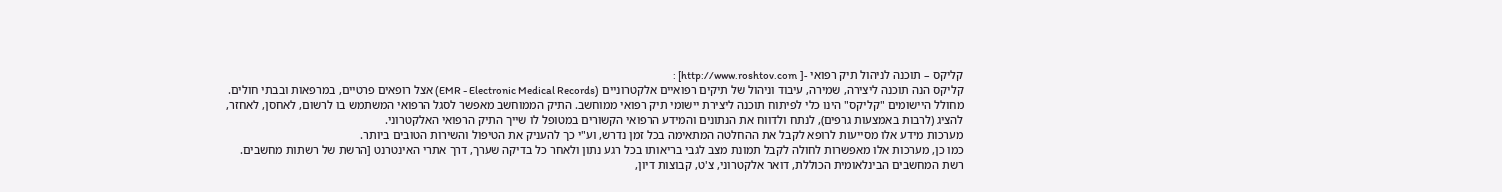קליקס – תוכנה לניהול תיק רפואי -[ http://www.roshtov.com] :
קליקס הנה תוכנה ליצירה, שמירה, עיבוד וניהול של תיקים רפואיים אלקטרוניים (EMR - Electronic Medical Records) אצל רופאים פרטיים, במרפאות ובבתי חולים. מחולל היישומים "קליקס" הינו כלי לפיתוח תוכנה ליצירת יישומי תיק רפואי ממוחשב. התיק הממוחשב מאפשר לסגל הרפואי המשתמש בו לרשום, לאחסן, לאחזר, להציג (לרבות באמצעות גרפים), לנתח ולדווח את הנתונים והמידע הרפואי הקשורים במטופל לו שייך התיק הרפואי האלקטרוני.
מערכות מידע אלו מסייעות לרופא לקבל את ההחלטה המתאימה בכל זמן נדרש, וע"י כך להעניק את הטיפול והשירות הטובים ביותר.
כמו כן, מערכות אלו מאפשרות לחולה לקבל תמונת מצב לגבי בריאותו בכל רגע נתון ולאחר כל בדיקה שערך, דרך אתרי האינטרנט [הרשת של רשתות מחשבים. רשת המחשבים הבינלאומית הכוללת, דואר אלקטרוני, צ'ט, קבוצות דיון,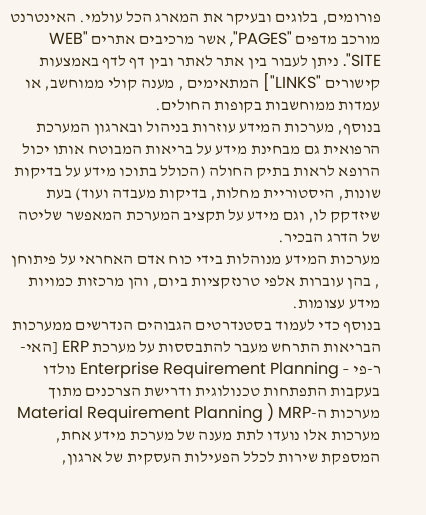פורומים, בלוגים ובעיקר את המארג הכל עולמי. האינטרנט מורכב מדפים "PAGES", אשר מרכיבים אתרים "WEB SITE". ניתן לעבור בין אתר לאתר ובין דף לדף באמצעות קישורים "LINKS"] המתאימים , מענה קולי ממוחשב, או עמדות ממוחשבות בקופות החולים.
בנוסף, מערכות המידע עוזרות בניהול ובארגון המערכת הרפואית גם מבחינת מידע על בריאות המבוטח אותו יכול הרופא לראות בתיק החולה (הכולל בתוכו מידע על בדיקות שונות, היסטוריית מחלות, בדיקות מעבדה ועוד) בעת שיזדקק לו, וגם מידע על תקציב המערכת המאפשר שליטה של הדרג הבכיר.
מערכות המידע מנוהלות בידי כוח אדם האחראי על פיתוחן , בהן עוברות אלפי טרנזקציות ביום, והן מרכזות כמויות מידע עצומות.
בנוסף כדי לעמוד בסטנדרטים הגבוהים הנדרשים ממערכות הבריאות התרחש מעבר להתבססות על מערכת ERP [האי-ר-פי – Enterprise Requirement Planning נולדו בעקבות התפתחות טכנולוגית ודרישת הצרכנים מתוך מערכות ה-Material Requirement Planning ) MRP מערכות אלו נועדו לתת מענה של מערכת מידע אחת, המספקת שירות לכלל הפעילות העסקית של ארגון,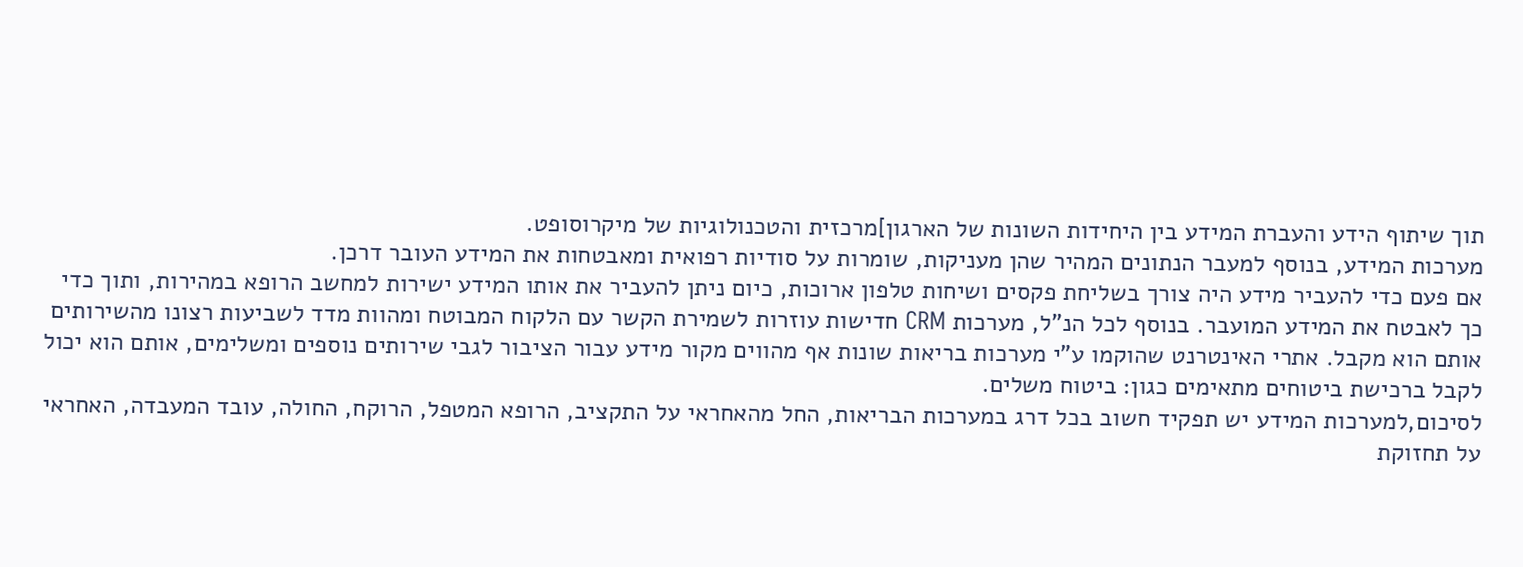תוך שיתוף הידע והעברת המידע בין היחידות השונות של הארגון]מרכזית והטכנולוגיות של מיקרוסופט.
מערכות המידע, בנוסף למעבר הנתונים המהיר שהן מעניקות, שומרות על סודיות רפואית ומאבטחות את המידע העובר דרכן.
אם פעם כדי להעביר מידע היה צורך בשליחת פקסים ושיחות טלפון ארוכות, כיום ניתן להעביר את אותו המידע ישירות למחשב הרופא במהירות, ותוך כדי כך לאבטח את המידע המועבר. בנוסף לכל הנ"ל, מערכות CRM חדישות עוזרות לשמירת הקשר עם הלקוח המבוטח ומהוות מדד לשביעות רצונו מהשירותים אותם הוא מקבל. אתרי האינטרנט שהוקמו ע"י מערכות בריאות שונות אף מהווים מקור מידע עבור הציבור לגבי שירותים נוספים ומשלימים, אותם הוא יכול לקבל ברכישת ביטוחים מתאימים כגון: ביטוח משלים.
לסיכום,למערכות המידע יש תפקיד חשוב בכל דרג במערכות הבריאות, החל מהאחראי על התקציב, הרופא המטפל, הרוקח, החולה, עובד המעבדה, האחראי על תחזוקת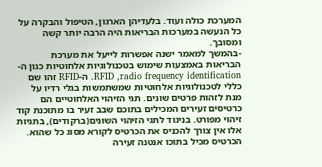המערכת כולה ועוד. בלעדיהן הארגון, הטיפול והבקרה על כל הנעשה במערכות הבריאות היה הרבה יותר קשה ומסובך.
-בהמשך למאמר ישנה אפשרות לייעל את מערכת הבריאות באמצעות שימוש בטכנולוגיות אלחוטיות כגון ה-RFID ,radio frequency identification. ה-RFID זהו שם כללי לטכנולוגיות אלחוטיות שמשתמשות בגלי רדיו על מנת לזהות פרטים שונים. תגי הזיהוי האלחוטיים הם כרטיסים זעירים המכילים בתוכם שבב זעיר בו מתוכנת קוד זיהוי מפורט. בניגוד לתגי הזיהוי השונים(ברקודים), בתגיות אלו אין צורך להכניס את הכרטיס לקורא מסוג כל שהוא. הכרטיס מכיל בתוכו אנטנה זעירה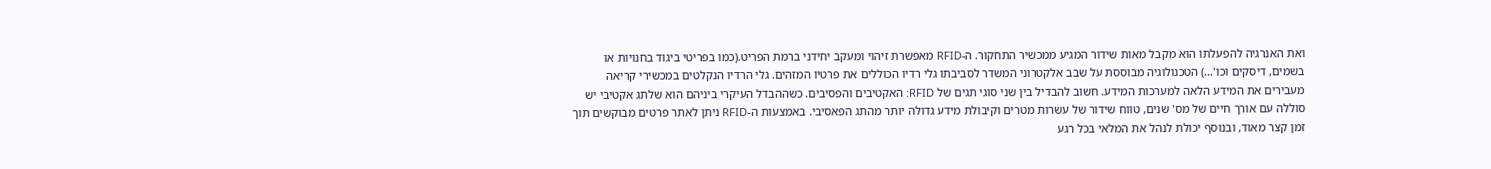ואת האנרגיה להפעלתו הוא מקבל מאות שידור המגיע ממכשיר התחקור. ה-RFID מאפשרת זיהוי ומעקב יחידני ברמת הפריט.(כמו בפריטי ביגוד בחנויות או בשמים, דיסקים וכו'...) הטכנולוגיה מבוססת על שבב אלקטרוני המשדר לסביבתו גלי רדיו הכוללים את פרטיו המזהים. גלי הרדיו הנקלטים במכשירי קריאה מעבירים את המידע הלאה למערכות המידע. חשוב להבדיל בין שני סוגי תגים של RFID: האקטיבים והפסיבים. כשההבדל העיקרי ביניהם הוא שלתג אקטיבי יש סוללה עם אורך חיים של מס' שנים, טווח שידור של עשרות מטרים וקיבולת מידע גדולה יותר מהתג הפאסיבי. באמצעות ה-RFID ניתן לאתר פרטים מבוקשים תוך זמן קצר מאוד, ובנוסף יכולת לנהל את המלאי בכל רגע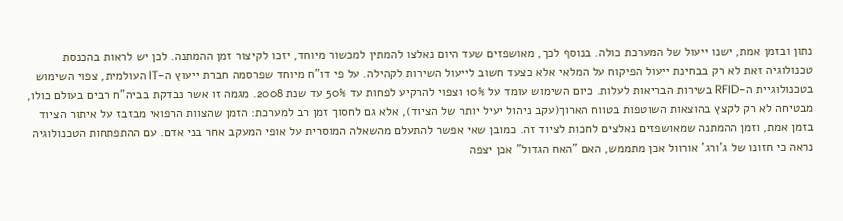נתון ובזמן אמת, ישנו ייעול של המערכת כולה. בנוסף לכך, מאושפזים שעד היום נאלצו להמתין למכשור מיוחד, יזכו לקיצור זמן ההמתנה. לכן יש לראות בהכנסת טכנולוגיה זאת לא רק בבחינת ייעול הפיקוח על המלאי אלא כצעד חשוב לייעול השירות לקהילה. על פי דו"ח מיוחד שפרסמה חברת ייעוץ ה-IT העולמית, צפוי השימוש בטכנולוגיית ה-RFID בשירות הבריאות לעלות. כיום השימוש עומד על 10% וצפוי להרקיע לפחות עד 50% עד שנת 2008. מגמה זו אשר נבדקת בביה"ח רבים בעולם כולו, מבטיחה לא רק לקצץ בהוצאות השוטפות בטווח הארוך(עקב ניהול יעיל יותר של הציוד), אלא גם לחסוך זמן רב למערכת: הזמן שהצוות הרפואי מבזבז על איתור הציוד בזמן אמת, וזמן ההמתנה שמאושפזים נאלצים לחכות לציוד זה. כמובן שאי אפשר להתעלם מהשאלה המוסרית על אופי המעקב אחר בני אדם. עם ההתפתחות הטכנולוגיה נראה כי חזונו של ג'ורג' אורוול אכן מתממש, האם "האח הגדול" אכן יצפה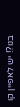בנו?! יש לאפיין קו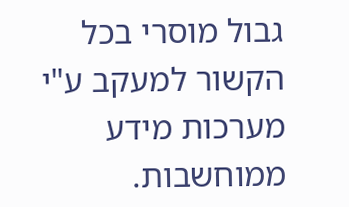גבול מוסרי בכל הקשור למעקב ע"י מערכות מידע ממוחשבות.